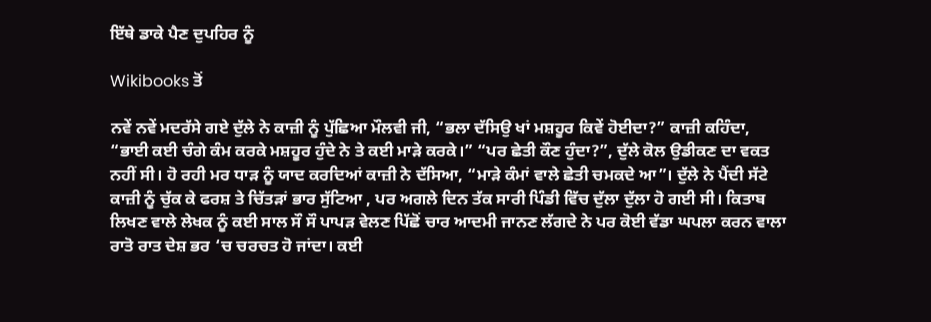ਇੱਥੇ ਡਾਕੇ ਪੈਣ ਦੁਪਹਿਰ ਨੂੰ

Wikibooks ਤੋਂ

ਨਵੇਂ ਨਵੇਂ ਮਦਰੱਸੇ ਗਏ ਦੁੱਲੇ ਨੇ ਕਾਜ਼ੀ ਨੂੰ ਪੁੱਛਿਆ ਮੌਲਵੀ ਜੀ, “ਭਲਾ ਦੱਸਿਉ ਖਾਂ ਮਸ਼ਹੂਰ ਕਿਵੇਂ ਹੋਈਦਾ?” ਕਾਜ਼ੀ ਕਹਿੰਦਾ, “ਭਾਈ ਕਈ ਚੰਗੇ ਕੰਮ ਕਰਕੇ ਮਸ਼ਹੂਰ ਹੁੰਦੇ ਨੇ ਤੇ ਕਈ ਮਾੜੇ ਕਰਕੇ।” “ਪਰ ਛੇਤੀ ਕੌਣ ਹੁੰਦਾ?”, ਦੁੱਲੇ ਕੋਲ ਉਡੀਕਣ ਦਾ ਵਕਤ ਨਹੀਂ ਸੀ। ਹੋ ਰਹੀ ਮਰ ਧਾੜ ਨੂੰ ਯਾਦ ਕਰਦਿਆਂ ਕਾਜ਼ੀ ਨੇ ਦੱਸਿਆ, “ਮਾੜੇ ਕੰਮਾਂ ਵਾਲੇ ਛੇਤੀ ਚਮਕਦੇ ਆ”। ਦੁੱਲੇ ਨੇ ਪੈਂਦੀ ਸੱਟੇ ਕਾਜ਼ੀ ਨੂੰ ਚੁੱਕ ਕੇ ਫਰਸ਼ ਤੇ ਚਿੱਤੜਾਂ ਭਾਰ ਸੁੱਟਿਆ , ਪਰ ਅਗਲੇ ਦਿਨ ਤੱਕ ਸਾਰੀ ਪਿੰਡੀ ਵਿੱਚ ਦੁੱਲਾ ਦੁੱਲਾ ਹੋ ਗਈ ਸੀ। ਕਿਤਾਬ ਲਿਖਣ ਵਾਲੇ ਲੇਖਕ ਨੂੰ ਕਈ ਸਾਲ ਸੌ ਸੌ ਪਾਪੜ ਵੇਲਣ ਪਿੱਛੋਂ ਚਾਰ ਆਦਮੀ ਜਾਨਣ ਲੱਗਦੇ ਨੇ ਪਰ ਕੋਈ ਵੱਡਾ ਘਪਲਾ ਕਰਨ ਵਾਲਾ ਰਾਤੋ ਰਾਤ ਦੇਸ਼ ਭਰ ‘ਚ ਚਰਚਤ ਹੋ ਜਾਂਦਾ। ਕਈ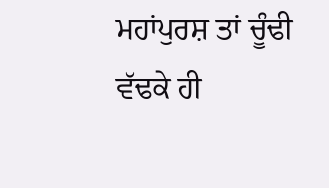ਮਹਾਂਪੁਰਸ਼ ਤਾਂ ਚੂੰਢੀ ਵੱਢਕੇ ਹੀ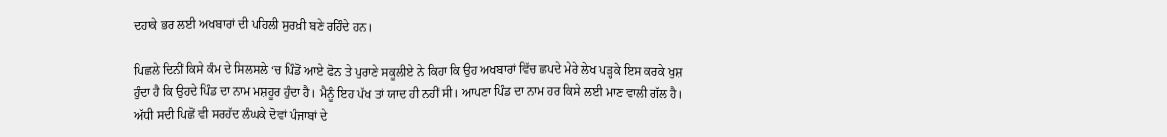ਦਹਾਕੇ ਭਰ ਲਈ ਅਖਬਾਰਾਂ ਦੀ ਪਹਿਲੀ ਸੁਰਖ਼ੀ ਬਣੇ ਰਹਿੰਦੇ ਹਨ।

ਪਿਛਲੇ ਦਿਨੀਂ ਕਿਸੇ ਕੰਮ ਦੇ ਸਿਲਸਲੇ ‘ਚ ਪਿੰਡੋਂ ਆਏ ਫੋਨ ਤੇ ਪੁਰਾਣੇ ਸਕੂਲੀਏ ਨੇ ਕਿਹਾ ਕਿ ਉਹ ਅਖਬਾਰਾਂ ਵਿੱਚ ਛਪਦੇ ਮੇਰੇ ਲੇਖ ਪੜ੍ਹਕੇ ਇਸ ਕਰਕੇ ਖੁਸ਼ ਹੁੰਦਾ ਹੈ ਕਿ ਉਹਦੇ ਪਿੰਡ ਦਾ ਨਾਮ ਮਸ਼ਹੂਰ ਹੁੰਦਾ ਹੈ। ਮੈਨੂੰ ਇਹ ਪੱਖ ਤਾਂ ਯਾਦ ਹੀ ਨਹੀਂ ਸੀ। ਆਪਣਾ ਪਿੰਡ ਦਾ ਨਾਮ ਹਰ ਕਿਸੇ ਲਈ ਮਾਣ ਵਾਲੀ ਗੱਲ ਹੈ। ਅੱਧੀ ਸਦੀ ਪਿਛੋਂ ਵੀ ਸਰਹੱਦ ਲੰਘਕੇ ਦੋਵਾਂ ਪੰਜਾਬਾਂ ਦੇ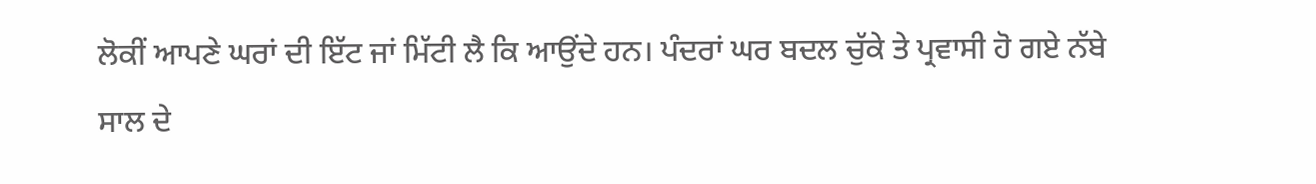ਲੋਕੀਂ ਆਪਣੇ ਘਰਾਂ ਦੀ ਇੱਟ ਜਾਂ ਮਿੱਟੀ ਲੈ ਕਿ ਆਉਂਦੇ ਹਨ। ਪੰਦਰਾਂ ਘਰ ਬਦਲ ਚੁੱਕੇ ਤੇ ਪ੍ਰਵਾਸੀ ਹੋ ਗਏ ਨੱਬੇ ਸਾਲ ਦੇ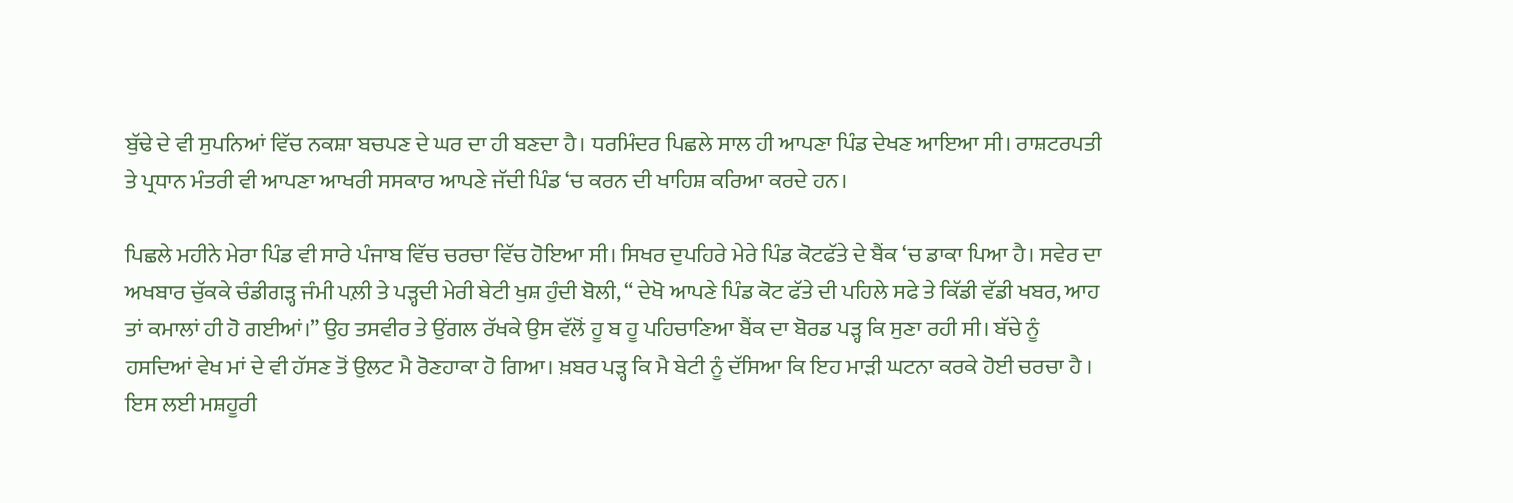ਬੁੱਢੇ ਦੇ ਵੀ ਸੁਪਨਿਆਂ ਵਿੱਚ ਨਕਸ਼ਾ ਬਚਪਣ ਦੇ ਘਰ ਦਾ ਹੀ ਬਣਦਾ ਹੈ। ਧਰਮਿੰਦਰ ਪਿਛਲੇ ਸਾਲ ਹੀ ਆਪਣਾ ਪਿੰਡ ਦੇਖਣ ਆਇਆ ਸੀ। ਰਾਸ਼ਟਰਪਤੀ ਤੇ ਪ੍ਰਧਾਨ ਮੰਤਰੀ ਵੀ ਆਪਣਾ ਆਖਰੀ ਸਸਕਾਰ ਆਪਣੇ ਜੱਦੀ ਪਿੰਡ ‘ਚ ਕਰਨ ਦੀ ਖਾਹਿਸ਼ ਕਰਿਆ ਕਰਦੇ ਹਨ।

ਪਿਛਲੇ ਮਹੀਨੇ ਮੇਰਾ ਪਿੰਡ ਵੀ ਸਾਰੇ ਪੰਜਾਬ ਵਿੱਚ ਚਰਚਾ ਵਿੱਚ ਹੋਇਆ ਸੀ। ਸਿਖਰ ਦੁਪਹਿਰੇ ਮੇਰੇ ਪਿੰਡ ਕੋਟਫੱਤੇ ਦੇ ਬੈਂਕ ‘ਚ ਡਾਕਾ ਪਿਆ ਹੈ। ਸਵੇਰ ਦਾ ਅਖਬਾਰ ਚੁੱਕਕੇ ਚੰਡੀਗੜ੍ਹ ਜੰਮੀ ਪਲ਼ੀ ਤੇ ਪੜ੍ਹਦੀ ਮੇਰੀ ਬੇਟੀ ਖੁਸ਼ ਹੁੰਦੀ ਬੋਲੀ, “ ਦੇਖੋ ਆਪਣੇ ਪਿੰਡ ਕੋਟ ਫੱਤੇ ਦੀ ਪਹਿਲੇ ਸਫੇ ਤੇ ਕਿੱਡੀ ਵੱਡੀ ਖਬਰ, ਆਹ ਤਾਂ ਕਮਾਲਾਂ ਹੀ ਹੋ ਗਈਆਂ।” ਉਹ ਤਸਵੀਰ ਤੇ ਉਂਗਲ ਰੱਖਕੇ ਉਸ ਵੱਲੋਂ ਹੂ ਬ ਹੂ ਪਹਿਚਾਣਿਆ ਬੈਂਕ ਦਾ ਬੋਰਡ ਪੜ੍ਹ ਕਿ ਸੁਣਾ ਰਹੀ ਸੀ। ਬੱਚੇ ਨੂੰ ਹਸਦਿਆਂ ਵੇਖ ਮਾਂ ਦੇ ਵੀ ਹੱਸਣ ਤੋਂ ਉਲਟ ਮੈ ਰੋਣਹਾਕਾ ਹੋ ਗਿਆ। ਖ਼ਬਰ ਪੜ੍ਹ ਕਿ ਮੈ ਬੇਟੀ ਨੂੰ ਦੱਸਿਆ ਕਿ ਇਹ ਮਾੜੀ ਘਟਨਾ ਕਰਕੇ ਹੋਈ ਚਰਚਾ ਹੈ । ਇਸ ਲਈ ਮਸ਼ਹੂਰੀ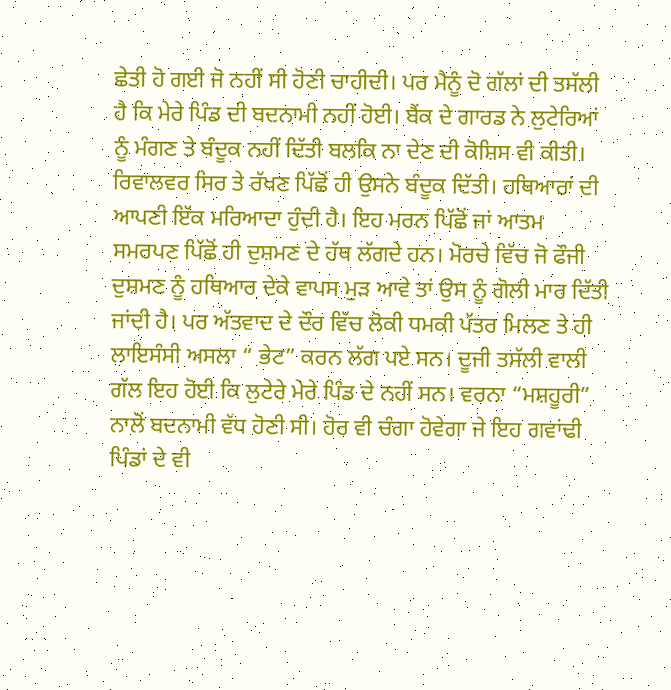ਛੇਤੀ ਹੋ ਗਈ ਜੋ ਨਹੀਂ ਸੀ ਹੋਣੀ ਚਾਹੀਦੀ। ਪਰ ਮੈਨੂੰ ਦੋ ਗੱਲਾਂ ਦੀ ਤਸੱਲੀ ਹੈ ਕਿ ਮੇਰੇ ਪਿੰਡ ਦੀ ਬਦਨਾਮੀ ਨਹੀਂ ਹੋਈ। ਬੈਂਕ ਦੇ ਗਾਰਡ ਨੇ ਲੁਟੇਰਿਆਂ ਨੂੰ ਮੰਗਣ ਤੇ ਬੰਦੂਕ ਨਹੀਂ ਦਿੱਤੀ ਬਲਕਿ ਨਾ ਦੇਣ ਦੀ ਕੋਸ਼ਿਸ ਵੀ ਕੀਤੀ। ਰਿਵਾਲਵਰ ਸਿਰ ਤੇ ਰੱਖਣ ਪਿੱਛੋਂ ਹੀ ਉਸਨੇ ਬੰਦੂਕ ਦਿੱਤੀ। ਹਥਿਆਰਾਂ ਦੀ ਆਪਣੀ ਇੱਕ ਮਰਿਆਦਾ ਹੁੰਦੀ ਹੈ। ਇਹ ਮਰਨ ਪਿੱਛੋਂ ਜਾਂ ਆਤਮ ਸਮਰਪਣ ਪਿੱਛੋਂ ਹੀ ਦੁਸ਼ਮਣ ਦੇ ਹੱਥ ਲੱਗਦੇ ਹਨ। ਮੋਰਚੇ ਵਿੱਚ ਜੋ ਫੌਜੀ ਦੁਸ਼ਮਣ ਨੂੰ ਹਥਿਆਰ ਦੇਕੇ ਵਾਪਸ ਮੁੜ ਆਵੇ ਤਾਂ ਉਸ ਨੂੰ ਗੋਲੀ ਮਾਰ ਦਿੱਤੀ ਜਾਂਦੀ ਹੈ। ਪਰ ਅੱਤਵਾਦ ਦੇ ਦੌਰ ਵਿੱਚ ਲੋਕੀ ਧਮਕੀ ਪੱਤਰ ਮਿਲਣ ਤੇ ਹੀ ਲਾਇਸੰਸੀ ਅਸਲਾ “ ਭੇਟ” ਕਰਨ ਲੱਗ ਪਏ ਸਨ। ਦੂਜੀ ਤਸੱਲੀ ਵਾਲੀ ਗੱਲ ਇਹ ਹੋਈ ਕਿ ਲੁਟੇਰੇ ਮੇਰੇ ਪਿੰਡ ਦੇ ਨਹੀਂ ਸਨ। ਵਰਨਾ “ਮਸ਼ਹੂਰੀ” ਨਾਲੋਂ ਬਦਨਾਮੀ ਵੱਧ ਹੋਣੀ ਸੀ। ਹੋਰ ਵੀ ਚੰਗਾ ਹੋਵੇਗਾ ਜੇ ਇਹ ਗਵਾਂਢੀ ਪਿੰਡਾਂ ਦੇ ਵੀ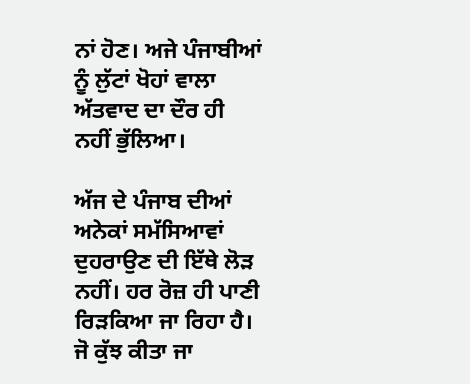ਨਾਂ ਹੋਣ। ਅਜੇ ਪੰਜਾਬੀਆਂ ਨੂੰ ਲੁੱਟਾਂ ਖੋਹਾਂ ਵਾਲਾ ਅੱਤਵਾਦ ਦਾ ਦੌਰ ਹੀ ਨਹੀਂ ਭੁੱਲਿਆ।

ਅੱਜ ਦੇ ਪੰਜਾਬ ਦੀਆਂ ਅਨੇਕਾਂ ਸਮੱਸਿਆਵਾਂ ਦੁਹਰਾਉਣ ਦੀ ਇੱਥੇ ਲੋੜ ਨਹੀਂ। ਹਰ ਰੋਜ਼ ਹੀ ਪਾਣੀ ਰਿੜਕਿਆ ਜਾ ਰਿਹਾ ਹੈ। ਜੋ ਕੁੱਝ ਕੀਤਾ ਜਾ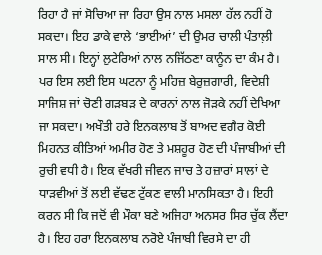ਰਿਹਾ ਹੈ ਜਾਂ ਸੋਚਿਆ ਜਾ ਰਿਹਾ ਉਸ ਨਾਲ ਮਸਲਾ ਹੱਲ ਨਹੀਂ ਹੋ ਸਕਦਾ। ਇਹ ਡਾਕੇ ਵਾਲੇ ‘ਭਾਈਆਂ’ ਦੀ ਉਮਰ ਚਾਲੀ ਪੰਤਾਲ਼ੀ ਸਾਲ ਸੀ। ਇਨ੍ਹਾਂ ਲੁਟੇਰਿਆਂ ਨਾਲ ਨਜਿੱਠਣਾ ਕਾਨੂੰਨ ਦਾ ਕੰਮ ਹੈ। ਪਰ ਇਸ ਲਈ ਇਸ ਘਟਨਾ ਨੂੰ ਮਹਿਜ਼ ਬੇਰੁਜ਼ਗਾਰੀ, ਵਿਦੇਸ਼ੀ ਸਾਜਿਸ਼ ਜਾਂ ਚੋਣੀ ਗੜਬੜ ਦੇ ਕਾਰਨਾਂ ਨਾਲ ਜੋੜਕੇ ਨਹੀਂ ਦੇਖਿਆ ਜਾ ਸਕਦਾ। ਅਖੌਤੀ ਹਰੇ ਇਨਕਲਾਬ ਤੋਂ ਬਾਅਦ ਵਗੈਰ ਕੋਈ ਮਿਹਨਤ ਕੀਤਿਆਂ ਅਮੀਰ ਹੋਣ ਤੇ ਮਸ਼ਹੂਰ ਹੋਣ ਦੀ ਪੰਜਾਬੀਆਂ ਦੀ ਰੁਚੀ ਵਧੀ ਹੈ। ਇਕ ਵੱਖਰੀ ਜੀਵਨ ਜਾਚ ਤੇ ਹਜ਼ਾਰਾਂ ਸਾਲਾਂ ਦੇ ਧਾੜਵੀਆਂ ਤੋਂ ਲਈ ਵੱਢਣ ਟੁੱਕਣ ਵਾਲੀ ਮਾਨਸਿਕਤਾ ਹੈ। ਇਹੀ ਕਰਨ ਸੀ ਕਿ ਜਦੋਂ ਵੀ ਮੌਕਾ ਬਣੇ ਅਜਿਹਾ ਅਨਸਰ ਸਿਰ ਚੁੱਕ ਲੈਂਦਾ ਹੈ। ਇਹ ਹਰਾ ਇਨਕਲਾਬ ਨਰੋਏ ਪੰਜਾਬੀ ਵਿਰਸੇ ਦਾ ਹੀ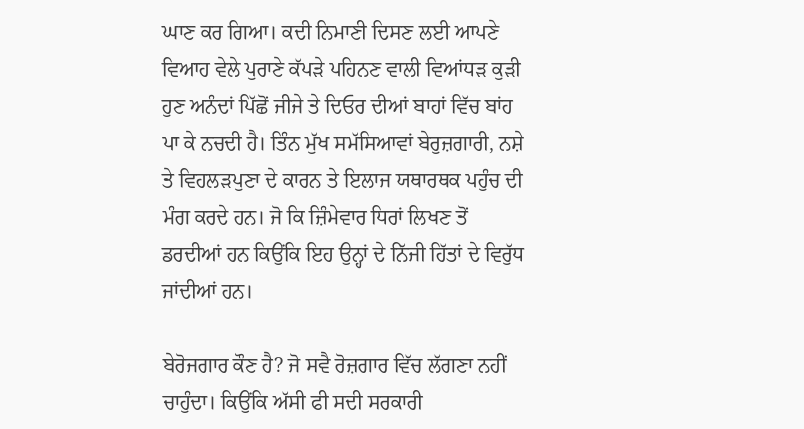ਘਾਣ ਕਰ ਗਿਆ। ਕਦੀ ਨਿਮਾਣੀ ਦਿਸਣ ਲਈ ਆਪਣੇ ਵਿਆਹ ਵੇਲੇ ਪੁਰਾਣੇ ਕੱਪੜੇ ਪਹਿਨਣ ਵਾਲੀ ਵਿਆਂਧੜ ਕੁੜੀ ਹੁਣ ਅਨੰਦਾਂ ਪਿੱਛੋਂ ਜੀਜੇ ਤੇ ਦਿਓਰ ਦੀਆਂ ਬਾਹਾਂ ਵਿੱਚ ਬਾਂਹ ਪਾ ਕੇ ਨਚਦੀ ਹੈ। ਤਿੰਨ ਮੁੱਖ ਸਮੱਸਿਆਵਾਂ ਬੇਰੁਜ਼ਗਾਰੀ, ਨਸ਼ੇ ਤੇ ਵਿਹਲੜਪੁਣਾ ਦੇ ਕਾਰਨ ਤੇ ਇਲਾਜ ਯਥਾਰਥਕ ਪਹੁੰਚ ਦੀ ਮੰਗ ਕਰਦੇ ਹਨ। ਜੋ ਕਿ ਜ਼ਿੰਮੇਵਾਰ ਧਿਰਾਂ ਲਿਖਣ ਤੋਂ ਡਰਦੀਆਂ ਹਨ ਕਿਉਂਕਿ ਇਹ ਉਨ੍ਹਾਂ ਦੇ ਨਿੱਜੀ ਹਿੱਤਾਂ ਦੇ ਵਿਰੁੱਧ ਜਾਂਦੀਆਂ ਹਨ।

ਬੇਰੋਜਗਾਰ ਕੌਣ ਹੈ? ਜੋ ਸਵੈ ਰੋਜ਼ਗਾਰ ਵਿੱਚ ਲੱਗਣਾ ਨਹੀਂ ਚਾਹੁੰਦਾ। ਕਿਉਂਕਿ ਅੱਸੀ ਫੀ ਸਦੀ ਸਰਕਾਰੀ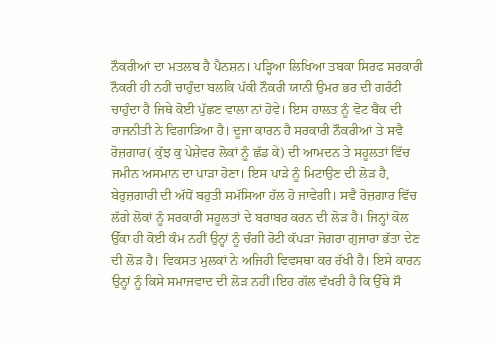ਨੌਕਰੀਆਂ ਦਾ ਮਤਲਬ ਹੈ ਪੈਨਸ਼ਨ। ਪੜ੍ਹਿਆ ਲਿਖਿਆ ਤਬਕਾ ਸਿਰਫ ਸਰਕਾਰੀ ਨੌਕਰੀ ਹੀ ਨਹੀਂ ਚਾਹੁੰਦਾ ਬਲਕਿ ਪੱਕੀ ਨੌਕਰੀ ਯਾਨੀ ਉਮਰ ਭਰ ਦੀ ਗਰੰਟੀ ਚਾਹੁੰਦਾ ਹੈ ਜਿਥੇ ਕੋਈ ਪੁੱਛਣ ਵਾਲਾ ਨਾਂ ਹੋਵੇ। ਇਸ ਹਾਲਤ ਨੂੰ ਵੋਟ ਬੈਂਕ ਦੀ ਰਾਜਨੀਤੀ ਨੇ ਵਿਗਾੜਿਆ ਹੈ। ਦੂਜਾ ਕਾਰਨ ਹੈ ਸਰਕਾਰੀ ਨੌਕਰੀਆਂ ਤੇ ਸਵੈ ਰੋਜ਼ਗਾਰ( ਕੁੱਝ ਕੁ ਪੇਸ਼ੇਵਰ ਲੋਕਾਂ ਨੂੰ ਛੱਡ ਕੇ) ਦੀ ਆਮਦਨ ਤੇ ਸਹੂਲਤਾਂ ਵਿੱਚ ਜਮੀਨ ਅਸਮਾਨ ਦਾ ਪਾੜਾ ਹੋਣਾ। ਇਸ ਪਾੜੇ ਨੂੰ ਮਿਟਾਉਣ ਦੀ ਲੋੜ ਹੈ, ਬੇਰੁਜ਼ਗਾਰੀ ਦੀ ਅੱਧੋਂ ਬਹੁਤੀ ਸਮੱਸਿਆ ਹੱਲ ਹੋ ਜਾਵੇਗੀ। ਸਵੈ ਰੋਜ਼ਗਾਰ ਵਿੱਚ ਲੱਗੇ ਲੋਕਾਂ ਨੂੰ ਸਰਕਾਰੀ ਸਹੂਲਤਾਂ ਦੇ ਬਰਾਬਰ ਕਰਨ ਦੀ ਲੋੜ ਹੈ। ਜਿਨ੍ਹਾਂ ਕੋਲ ਉੱਕਾ ਹੀ ਕੋਈ ਕੰਮ ਨਹੀਂ ਉਨ੍ਹਾਂ ਨੂੰ ਚੰਗੀ ਰੋਟੀ ਕੱਪੜਾ ਜੋਗਰਾ ਗੁਜਾਰਾ ਭੱਤਾ ਦੇਣ ਦੀ ਲੋੜ ਹੈ। ਵਿਕਸਤ ਮੁਲਕਾਂ ਨੇ ਅਜਿਹੀ ਵਿਵਸਥਾ ਕਰ ਰੱਖੀ ਹੈ। ਇਸੇ ਕਾਰਨ ਉਨ੍ਹਾਂ ਨੂੰ ਕਿਸੇ ਸਮਾਜਵਾਦ ਦੀ ਲੋੜ ਨਹੀਂ।ਇਹ ਗੱਲ ਵੱਖਰੀ ਹੈ ਕਿ ਉੱਥੇ ਸੌ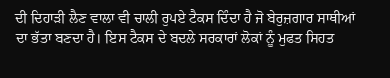ਦੀ ਦਿਹਾੜੀ ਲੈਣ ਵਾਲਾ ਵੀ ਚਾਲੀ ਰੁਪਏ ਟੈਕਸ ਦਿੰਦਾ ਹੈ ਜੋ ਬੇਰੁਜ਼ਗਾਰ ਸਾਥੀਆਂ ਦਾ ਭੱਤਾ ਬਣਦਾ ਹੈ। ਇਸ ਟੈਕਸ ਦੇ ਬਦਲੇ ਸਰਕਾਰਾਂ ਲੋਕਾਂ ਨੂੰ ਮੁਫਤ ਸਿਹਤ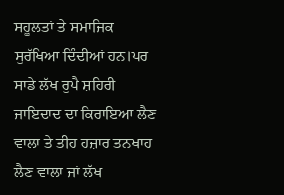ਸਹੂਲਤਾਂ ਤੇ ਸਮਾਜਿਕ ਸੁਰੱਖਿਆ ਦਿੰਦੀਆਂ ਹਨ।ਪਰ ਸਾਡੇ ਲੱਖ ਰੁਪੈ ਸ਼ਹਿਰੀ ਜਾਇਦਾਦ ਦਾ ਕਿਰਾਇਆ ਲੈਣ ਵਾਲਾ ਤੇ ਤੀਹ ਹਜ਼ਾਰ ਤਨਖਾਹ ਲੈਣ ਵਾਲਾ ਜਾਂ ਲੱਖ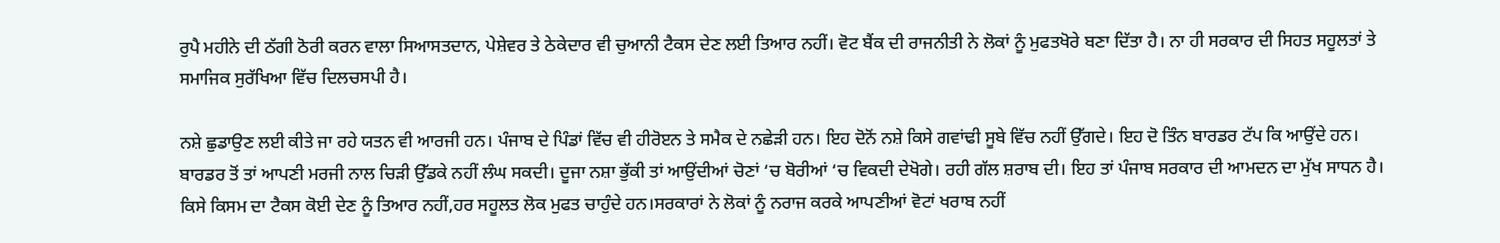ਰੁਪੈ ਮਹੀਨੇ ਦੀ ਠੱਗੀ ਠੋਰੀ ਕਰਨ ਵਾਲਾ ਸਿਆਸਤਦਾਨ, ਪੇਸ਼ੇਵਰ ਤੇ ਠੇਕੇਦਾਰ ਵੀ ਚੁਆਨੀ ਟੈਕਸ ਦੇਣ ਲਈ ਤਿਆਰ ਨਹੀਂ। ਵੋਟ ਬੈਂਕ ਦੀ ਰਾਜਨੀਤੀ ਨੇ ਲੋਕਾਂ ਨੂੰ ਮੁਫਤਖੋਰੇ ਬਣਾ ਦਿੱਤਾ ਹੈ। ਨਾ ਹੀ ਸਰਕਾਰ ਦੀ ਸਿਹਤ ਸਹੂਲਤਾਂ ਤੇ ਸਮਾਜਿਕ ਸੁਰੱਖਿਆ ਵਿੱਚ ਦਿਲਚਸਪੀ ਹੈ।

ਨਸ਼ੇ ਛੁਡਾਉਣ ਲਈ ਕੀਤੇ ਜਾ ਰਹੇ ਯਤਨ ਵੀ ਆਰਜੀ ਹਨ। ਪੰਜਾਬ ਦੇ ਪਿੰਡਾਂ ਵਿੱਚ ਵੀ ਹੀਰੋੲਨ ਤੇ ਸਮੈਕ ਦੇ ਨਛੇੜੀ ਹਨ। ਇਹ ਦੋਨੋਂ ਨਸ਼ੇ ਕਿਸੇ ਗਵਾਂਢੀ ਸੂਬੇ ਵਿੱਚ ਨਹੀਂ ਉੱਗਦੇ। ਇਹ ਦੋ ਤਿੰਨ ਬਾਰਡਰ ਟੱਪ ਕਿ ਆਉਂਦੇ ਹਨ। ਬਾਰਡਰ ਤੋਂ ਤਾਂ ਆਪਣੀ ਮਰਜੀ ਨਾਲ ਚਿੜੀ ਉੱਡਕੇ ਨਹੀਂ ਲੰਘ ਸਕਦੀ। ਦੂਜਾ ਨਸ਼ਾ ਭੁੱਕੀ ਤਾਂ ਆਉਂਦੀਆਂ ਚੋਣਾਂ ‘ਚ ਬੋਰੀਆਂ ‘ਚ ਵਿਕਦੀ ਦੇਖੋਗੇ। ਰਹੀ ਗੱਲ ਸ਼ਰਾਬ ਦੀ। ਇਹ ਤਾਂ ਪੰਜਾਬ ਸਰਕਾਰ ਦੀ ਆਮਦਨ ਦਾ ਮੁੱਖ ਸਾਧਨ ਹੈ। ਕਿਸੇ ਕਿਸਮ ਦਾ ਟੈਕਸ ਕੋਈ ਦੇਣ ਨੂੰ ਤਿਆਰ ਨਹੀਂ,ਹਰ ਸਹੂਲਤ ਲੋਕ ਮੁਫਤ ਚਾਹੁੰਦੇ ਹਨ।ਸਰਕਾਰਾਂ ਨੇ ਲੋਕਾਂ ਨੂੰ ਨਰਾਜ ਕਰਕੇ ਆਪਣੀਆਂ ਵੋਟਾਂ ਖਰਾਬ ਨਹੀਂ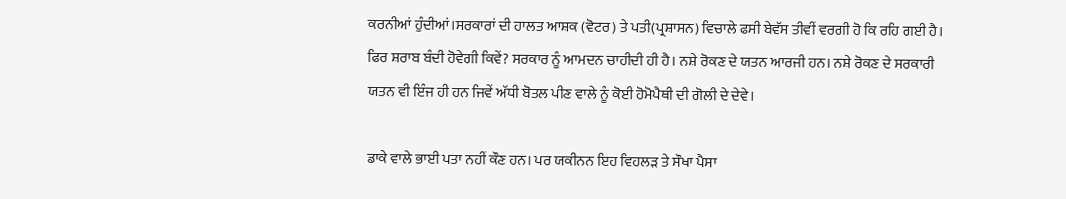ਕਰਨੀਆਂ ਹੁੰਦੀਆਂ।ਸਰਕਾਰਾਂ ਦੀ ਹਾਲਤ ਆਸ਼ਕ (ਵੋਟਰ) ਤੇ ਪਤੀ(ਪ੍ਰਸ਼ਾਸਨ) ਵਿਚਾਲੇ ਫਸੀ ਬੇਵੱਸ ਤੀਵੀਂ ਵਰਗੀ ਹੋ ਕਿ ਰਹਿ ਗਈ ਹੈ। ਫਿਰ ਸ਼ਰਾਬ ਬੰਦੀ ਹੋਵੇਗੀ ਕਿਵੇਂ? ਸਰਕਾਰ ਨੂੰ ਆਮਦਨ ਚਾਹੀਦੀ ਹੀ ਹੈ। ਨਸ਼ੇ ਰੋਕਣ ਦੇ ਯਤਨ ਆਰਜੀ ਹਨ। ਨਸ਼ੇ ਰੋਕਣ ਦੇ ਸਰਕਾਰੀ ਯਤਨ ਵੀ ਇੰਜ ਹੀ ਹਨ ਜਿਵੇਂ ਅੱਧੀ ਬੋਤਲ ਪੀਣ ਵਾਲੇ ਨੂੰ ਕੋਈ ਹੋਮੋਪੈਥੀ ਦੀ ਗੋਲੀ ਦੇ ਦੇਵੇ।

ਡਾਕੇ ਵਾਲੇ ਭਾਈ ਪਤਾ ਨਹੀਂ ਕੌਣ ਹਨ। ਪਰ ਯਕੀਨਨ ਇਹ ਵਿਹਲੜ ਤੇ ਸੌਖਾ ਪੈਸਾ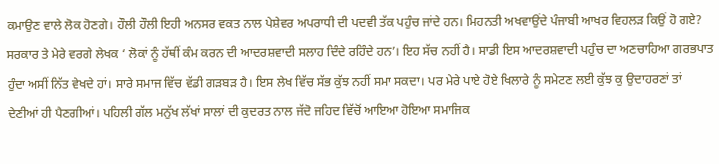ਕਮਾਉਣ ਵਾਲੇ ਲੋਕ ਹੋਣਗੇ। ਹੌਲੀ ਹੌਲੀ ਇਹੀ ਅਨਸਰ ਵਕਤ ਨਾਲ ਪੇਸ਼ੇਵਰ ਅਪਰਾਧੀ ਦੀ ਪਦਵੀ ਤੱਕ ਪਹੁੰਚ ਜਾਂਦੇ ਹਨ। ਮਿਹਨਤੀ ਅਖਵਾਉਂਦੇ ਪੰਜਾਬੀ ਆਖਰ ਵਿਹਲੜ ਕਿਉਂ ਹੋ ਗਏ? ਸਰਕਾਰ ਤੇ ਮੇਰੇ ਵਰਗੇ ਲੇਖਕ ‘ ਲੋਕਾਂ ਨੂੰ ਹੱਥੀਂ ਕੰਮ ਕਰਨ ਦੀ ਆਦਰਸ਼ਵਾਦੀ ਸਲਾਹ ਦਿੰਦੇ ਰਹਿੰਦੇ ਹਨ’। ਇਹ ਸੱਚ ਨਹੀਂ ਹੈ। ਸਾਡੀ ਇਸ ਆਦਰਸ਼ਵਾਦੀ ਪਹੁੰਚ ਦਾ ਅਣਚਾਹਿਆ ਗਰਭਪਾਤ ਹੁੰਦਾ ਅਸੀਂ ਨਿੱਤ ਵੇਖਦੇ ਹਾਂ। ਸਾਰੇ ਸਮਾਜ ਵਿੱਚ ਵੱਡੀ ਗੜਬੜ ਹੈ। ਇਸ ਲੇਖ ਵਿੱਚ ਸੱਭ ਕੁੱਝ ਨਹੀਂ ਸਮਾ ਸਕਦਾ। ਪਰ ਮੇਰੇ ਪਾਏ ਹੋਏ ਖਿਲਾਰੇ ਨੂੰ ਸਮੇਟਣ ਲਈ ਕੁੱਝ ਕੁ ਉਦਾਹਰਣਾਂ ਤਾਂ ਦੇਣੀਆਂ ਹੀ ਪੈਣਗੀਆਂ। ਪਹਿਲੀ ਗੱਲ ਮਨੁੱਖ ਲੱਖਾਂ ਸਾਲਾਂ ਦੀ ਕੁਦਰਤ ਨਾਲ ਜੱਦੋ ਜਹਿਦ ਵਿੱਚੋਂ ਆਇਆ ਹੋਇਆ ਸਮਾਜਿਕ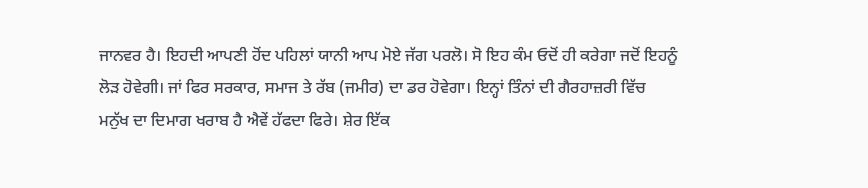ਜਾਨਵਰ ਹੈ। ਇਹਦੀ ਆਪਣੀ ਹੋਂਦ ਪਹਿਲਾਂ ਯਾਨੀ ਆਪ ਮੋਏ ਜੱਗ ਪਰਲੋ। ਸੋ ਇਹ ਕੰਮ ਓਦੋਂ ਹੀ ਕਰੇਗਾ ਜਦੋਂ ਇਹਨੂੰ ਲੋੜ ਹੋਵੇਗੀ। ਜਾਂ ਫਿਰ ਸਰਕਾਰ, ਸਮਾਜ ਤੇ ਰੱਬ (ਜਮੀਰ) ਦਾ ਡਰ ਹੋਵੇਗਾ। ਇਨ੍ਹਾਂ ਤਿੰਨਾਂ ਦੀ ਗੈਰਹਾਜ਼ਰੀ ਵਿੱਚ ਮਨੁੱਖ ਦਾ ਦਿਮਾਗ ਖਰਾਬ ਹੈ ਐਵੇਂ ਹੱਫਦਾ ਫਿਰੇ। ਸ਼ੇਰ ਇੱਕ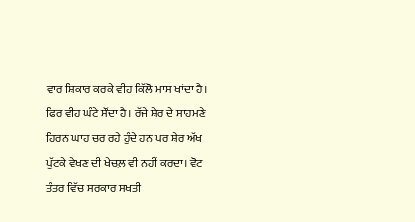ਵਾਰ ਸ਼ਿਕਾਰ ਕਰਕੇ ਵੀਹ ਕਿੱਲੋ ਮਾਸ ਖਾਂਦਾ ਹੈ। ਫਿਰ ਵੀਹ ਘੰਟੇ ਸੌਂਦਾ ਹੈ। ਰੱਜੇ ਸ਼ੇਰ ਦੇ ਸਾਹਮਣੇ ਹਿਰਨ ਘਾਹ ਚਰ ਰਹੇ ਹੁੰਦੇ ਹਨ ਪਰ ਸ਼ੇਰ ਅੱਖ ਪੁੱਟਕੇ ਵੇਖਣ ਦੀ ਖੇਚਲ਼ ਵੀ ਨਹੀਂ ਕਰਦਾ। ਵੋਟ ਤੰਤਰ ਵਿੱਚ ਸਰਕਾਰ ਸਖਤੀ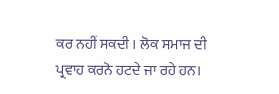ਕਰ ਨਹੀਂ ਸਕਦੀ । ਲੋਕ ਸਮਾਜ ਦੀ ਪ੍ਰਵਾਹ ਕਰਨੋ ਹਟਦੇ ਜਾ ਰਹੇ ਹਨ।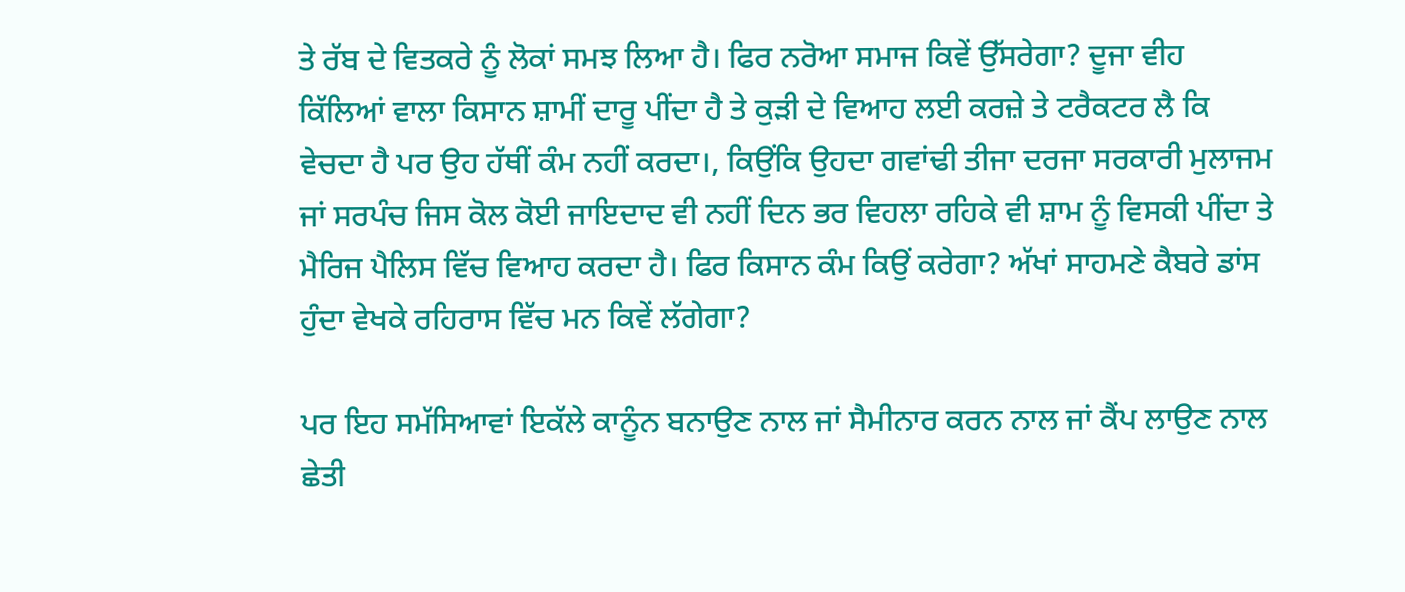ਤੇ ਰੱਬ ਦੇ ਵਿਤਕਰੇ ਨੂੰ ਲੋਕਾਂ ਸਮਝ ਲਿਆ ਹੈ। ਫਿਰ ਨਰੋਆ ਸਮਾਜ ਕਿਵੇਂ ਉੱਸਰੇਗਾ? ਦੂਜਾ ਵੀਹ ਕਿੱਲਿਆਂ ਵਾਲਾ ਕਿਸਾਨ ਸ਼ਾਮੀਂ ਦਾਰੂ ਪੀਂਦਾ ਹੈ ਤੇ ਕੁੜੀ ਦੇ ਵਿਆਹ ਲਈ ਕਰਜ਼ੇ ਤੇ ਟਰੈਕਟਰ ਲੈ ਕਿ ਵੇਚਦਾ ਹੈ ਪਰ ਉਹ ਹੱਥੀਂ ਕੰਮ ਨਹੀਂ ਕਰਦਾ।, ਕਿਉਂਕਿ ਉਹਦਾ ਗਵਾਂਢੀ ਤੀਜਾ ਦਰਜਾ ਸਰਕਾਰੀ ਮੁਲਾਜਮ ਜਾਂ ਸਰਪੰਚ ਜਿਸ ਕੋਲ ਕੋਈ ਜਾਇਦਾਦ ਵੀ ਨਹੀਂ ਦਿਨ ਭਰ ਵਿਹਲਾ ਰਹਿਕੇ ਵੀ ਸ਼ਾਮ ਨੂੰ ਵਿਸਕੀ ਪੀਂਦਾ ਤੇ ਮੈਰਿਜ ਪੈਲਿਸ ਵਿੱਚ ਵਿਆਹ ਕਰਦਾ ਹੈ। ਫਿਰ ਕਿਸਾਨ ਕੰਮ ਕਿਉਂ ਕਰੇਗਾ? ਅੱਖਾਂ ਸਾਹਮਣੇ ਕੈਬਰੇ ਡਾਂਸ ਹੁੰਦਾ ਵੇਖਕੇ ਰਹਿਰਾਸ ਵਿੱਚ ਮਨ ਕਿਵੇਂ ਲੱਗੇਗਾ?

ਪਰ ਇਹ ਸਮੱਸਿਆਵਾਂ ਇਕੱਲੇ ਕਾਨੂੰਨ ਬਨਾਉਣ ਨਾਲ ਜਾਂ ਸੈਮੀਨਾਰ ਕਰਨ ਨਾਲ ਜਾਂ ਕੈਂਪ ਲਾਉਣ ਨਾਲ ਛੇਤੀ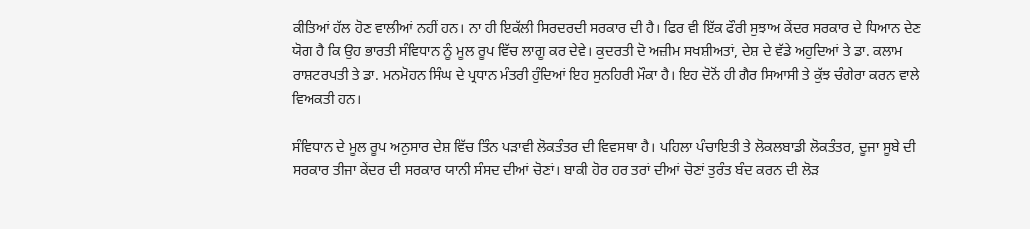ਕੀਤਿਆਂ ਹੱਲ ਹੋਣ ਵਾਲੀਆਂ ਨਹੀਂ ਹਨ। ਨਾ ਹੀ ਇਕੱਲੀ ਸਿਰਦਰਦੀ ਸਰਕਾਰ ਦੀ ਹੈ। ਫਿਰ ਵੀ ਇੱਕ ਫੌਰੀ ਸੁਝਾਅ ਕੇਂਦਰ ਸਰਕਾਰ ਦੇ ਧਿਆਨ ਦੇਣ ਯੋਗ ਹੈ ਕਿ ਉਹ ਭਾਰਤੀ ਸੰਵਿਧਾਨ ਨੂੰ ਮੂਲ ਰੂਪ ਵਿੱਚ ਲਾਗੂ ਕਰ ਦੇਵੇ। ਕੁਦਰਤੀ ਦੋ ਅਜ਼ੀਮ ਸਖਸ਼ੀਅਤਾਂ, ਦੇਸ਼ ਦੇ ਵੱਡੇ ਅਹੁਦਿਆਂ ਤੇ ਡਾ. ਕਲਾਮ ਰਾਸ਼ਟਰਪਤੀ ਤੇ ਡਾ. ਮਨਮੋਹਨ ਸਿੰਘ ਦੇ ਪ੍ਰਧਾਨ ਮੰਤਰੀ ਹੁੰਦਿਆਂ ਇਹ ਸੁਨਹਿਰੀ ਮੌਕਾ ਹੈ। ਇਹ ਦੋਨੋਂ ਹੀ ਗੈਰ ਸਿਆਸੀ ਤੇ ਕੁੱਝ ਚੰਗੇਰਾ ਕਰਨ ਵਾਲੇ ਵਿਅਕਤੀ ਹਨ।

ਸੰਵਿਧਾਨ ਦੇ ਮੂਲ ਰੂਪ ਅਨੁਸਾਰ ਦੇਸ਼ ਵਿੱਚ ਤਿੰਨ ਪੜਾਵੀ ਲੋਕਤੰਤਰ ਦੀ ਵਿਵਸਥਾ ਹੈ। ਪਹਿਲਾ ਪੰਚਾਇਤੀ ਤੇ ਲੋਕਲਬਾਡੀ ਲੋਕਤੰਤਰ, ਦੂਜਾ ਸੂਬੇ ਦੀ ਸਰਕਾਰ ਤੀਜਾ ਕੇਂਦਰ ਦੀ ਸਰਕਾਰ ਯਾਨੀ ਸੰਸਦ ਦੀਆਂ ਚੋਣਾਂ। ਬਾਕੀ ਹੋਰ ਹਰ ਤਰਾਂ ਦੀਆਂ ਚੋਣਾਂ ਤੁਰੰਤ ਬੰਦ ਕਰਨ ਦੀ ਲੋੜ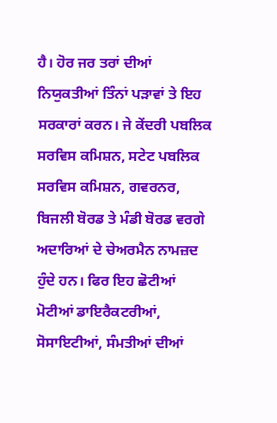ਹੈ। ਹੋਰ ਜਰ ਤਰਾਂ ਦੀਆਂ ਨਿਯੁਕਤੀਆਂ ਤਿੰਨਾਂ ਪੜਾਵਾਂ ਤੇ ਇਹ ਸਰਕਾਰਾਂ ਕਰਨ। ਜੇ ਕੇਂਦਰੀ ਪਬਲਿਕ ਸਰਵਿਸ ਕਮਿਸ਼ਨ, ਸਟੇਟ ਪਬਲਿਕ ਸਰਵਿਸ ਕਮਿਸ਼ਨ, ਗਵਰਨਰ, ਬਿਜਲੀ ਬੋਰਡ ਤੇ ਮੰਡੀ ਬੋਰਡ ਵਰਗੇ ਅਦਾਰਿਆਂ ਦੇ ਚੇਅਰਮੈਨ ਨਾਮਜ਼ਦ ਹੁੰਦੇ ਹਨ। ਫਿਰ ਇਹ ਛੋਟੀਆਂ ਮੋਟੀਆਂ ਡਾਇਰੈਕਟਰੀਆਂ, ਸੋਸਾਇਟੀਆਂ, ਸੰਮਤੀਆਂ ਦੀਆਂ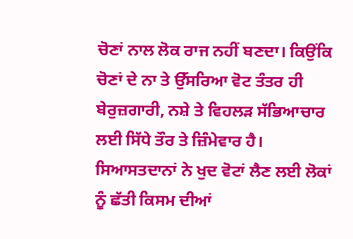ਚੋਣਾਂ ਨਾਲ ਲੋਕ ਰਾਜ ਨਹੀਂ ਬਣਦਾ। ਕਿਉਂਕਿ ਚੋਣਾਂ ਦੇ ਨਾ ਤੇ ਉੱਸਰਿਆ ਵੋਟ ਤੰਤਰ ਹੀ ਬੇਰੁਜ਼ਗਾਰੀ, ਨਸ਼ੇ ਤੇ ਵਿਹਲੜ ਸੱਭਿਆਚਾਰ ਲਈ ਸਿੱਧੇ ਤੌਰ ਤੇ ਜ਼ਿੰਮੇਵਾਰ ਹੈ। ਸਿਆਸਤਦਾਨਾਂ ਨੇ ਖੁਦ ਵੋਟਾਂ ਲੈਣ ਲਈ ਲੋਕਾਂ ਨੂੰ ਛੱਤੀ ਕਿਸਮ ਦੀਆਂ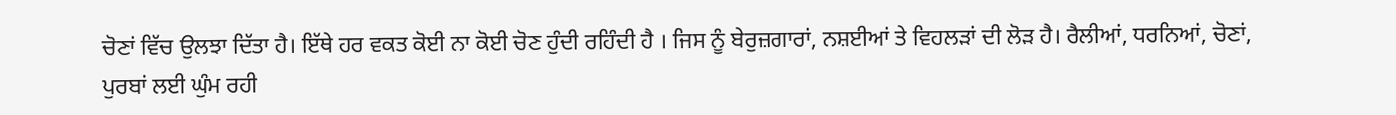ਚੋਣਾਂ ਵਿੱਚ ਉਲਝਾ ਦਿੱਤਾ ਹੈ। ਇੱਥੇ ਹਰ ਵਕਤ ਕੋਈ ਨਾ ਕੋਈ ਚੋਣ ਹੁੰਦੀ ਰਹਿੰਦੀ ਹੈ । ਜਿਸ ਨੂੰ ਬੇਰੁਜ਼ਗਾਰਾਂ, ਨਸ਼ਈਆਂ ਤੇ ਵਿਹਲੜਾਂ ਦੀ ਲੋੜ ਹੈ। ਰੈਲੀਆਂ, ਧਰਨਿਆਂ, ਚੋਣਾਂ, ਪੁਰਬਾਂ ਲਈ ਘੁੰਮ ਰਹੀ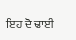ਇਹ ਦੋ ਢਾਈ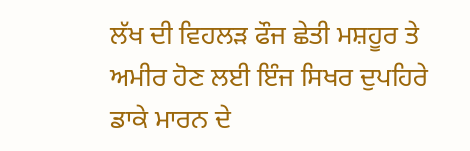ਲੱਖ ਦੀ ਵਿਹਲੜ ਫੌਜ ਛੇਤੀ ਮਸ਼ਹੂਰ ਤੇ ਅਮੀਰ ਹੋਣ ਲਈ ਇੰਜ ਸਿਖਰ ਦੁਪਹਿਰੇ ਡਾਕੇ ਮਾਰਨ ਦੇ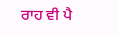ਰਾਹ ਵੀ ਪੈ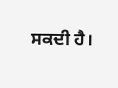ਸਕਦੀ ਹੈ।